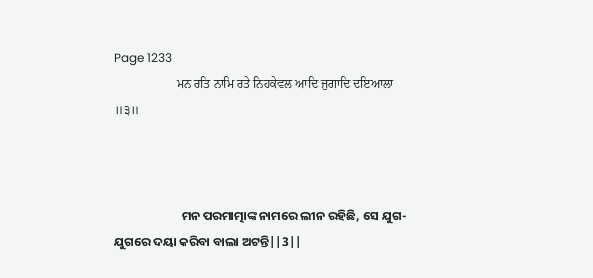Page 1233
                    ਮਨ ਰਤਿ ਨਾਮਿ ਰਤੇ ਨਿਹਕੇਵਲ ਆਦਿ ਜੁਗਾਦਿ ਦਇਆਲਾ ॥੩॥



                        ମନ ପରମାତ୍ମାଙ୍କ ନାମରେ ଲୀନ ରହିଛି, ସେ ଯୁଗ-ଯୁଗରେ ଦୟା କରିବା ବାଲା ଅଟନ୍ତି||3||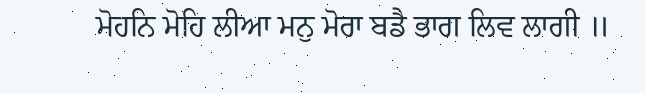ਮੋਹਨਿ ਮੋਹਿ ਲੀਆ ਮਨੁ ਮੋਰਾ ਬਡੈ ਭਾਗ ਲਿਵ ਲਾਗੀ ॥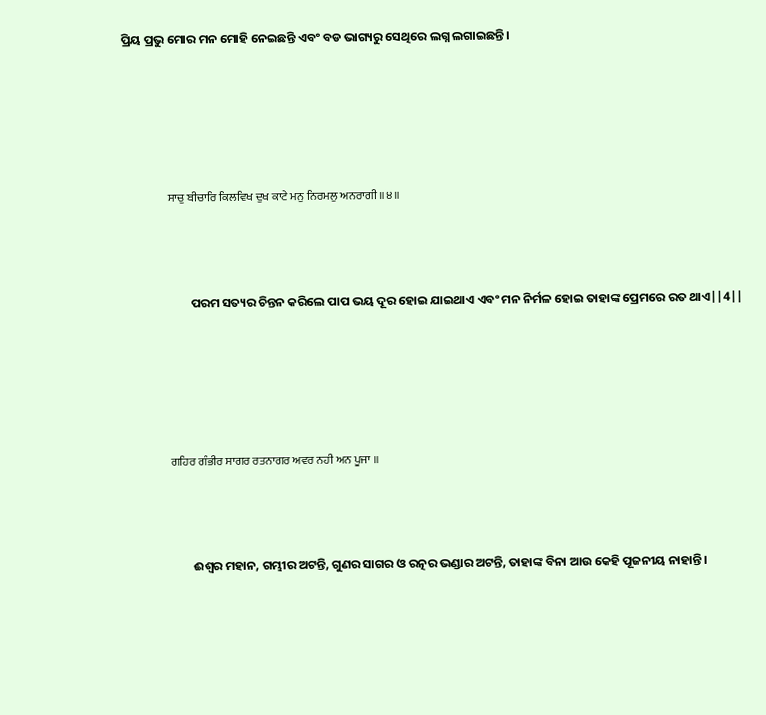ପ୍ରିୟ ପ୍ରଭୁ ମୋର ମନ ମୋହି ନେଇଛନ୍ତି ଏବଂ ବଡ ଭାଗ୍ୟରୁ ସେଥିରେ ଲଗ୍ନ ଲଗାଇଛନ୍ତି।





                    ਸਾਚੁ ਬੀਚਾਰਿ ਕਿਲਵਿਖ ਦੁਖ ਕਾਟੇ ਮਨੁ ਨਿਰਮਲੁ ਅਨਰਾਗੀ ॥੪॥



                        ପରମ ସତ୍ୟର ଚିନ୍ତନ କରିଲେ ପାପ ଭୟ ଦୂର ହୋଇ ଯାଇଥାଏ ଏବଂ ମନ ନିର୍ମଳ ହୋଇ ତାହାଙ୍କ ପ୍ରେମରେ ରତ ଥାଏ||4||





                    ਗਹਿਰ ਗੰਭੀਰ ਸਾਗਰ ਰਤਨਾਗਰ ਅਵਰ ਨਹੀ ਅਨ ਪੂਜਾ ॥



                        ଈଶ୍ଵର ମହାନ, ଗମ୍ଭୀର ଅଟନ୍ତି, ଗୁଣର ସାଗର ଓ ରତ୍ନର ଭଣ୍ଡାର ଅଟନ୍ତି, ତାହାଙ୍କ ବିନା ଆଉ କେହି ପୂଜନୀୟ ନାହାନ୍ତି।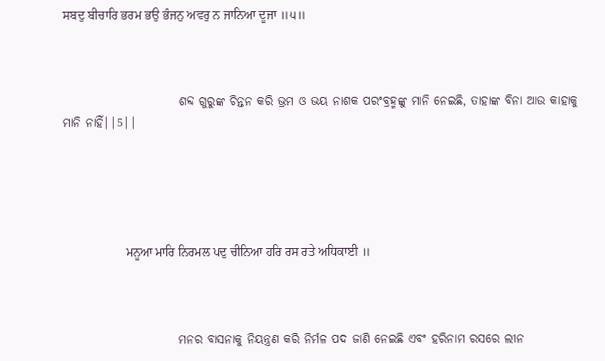ਸਬਦੁ ਬੀਚਾਰਿ ਭਰਮ ਭਉ ਭੰਜਨੁ ਅਵਰੁ ਨ ਜਾਨਿਆ ਦੂਜਾ ॥੫॥



                        ଶବ୍ଦ ଗୁରୁଙ୍କ ଚିନ୍ତନ କରି ଭ୍ରମ ଓ ଭୟ ନାଶକ ପରଂବ୍ରହ୍ମଙ୍କୁ ମାନି ନେଇଛି, ତାହାଙ୍କ ବିନା ଆଉ କାହାକୁ ମାନି ନାହିଁ||5||





                    ਮਨੂਆ ਮਾਰਿ ਨਿਰਮਲ ਪਦੁ ਚੀਨਿਆ ਹਰਿ ਰਸ ਰਤੇ ਅਧਿਕਾਈ ॥



                        ମନର ବାସନାକୁ ନିୟନ୍ତ୍ରଣ କରି ନିର୍ମଳ ପଦ ଜାଣି ନେଇଛି ଏବଂ ହରିନାମ ରସରେ ଲୀନ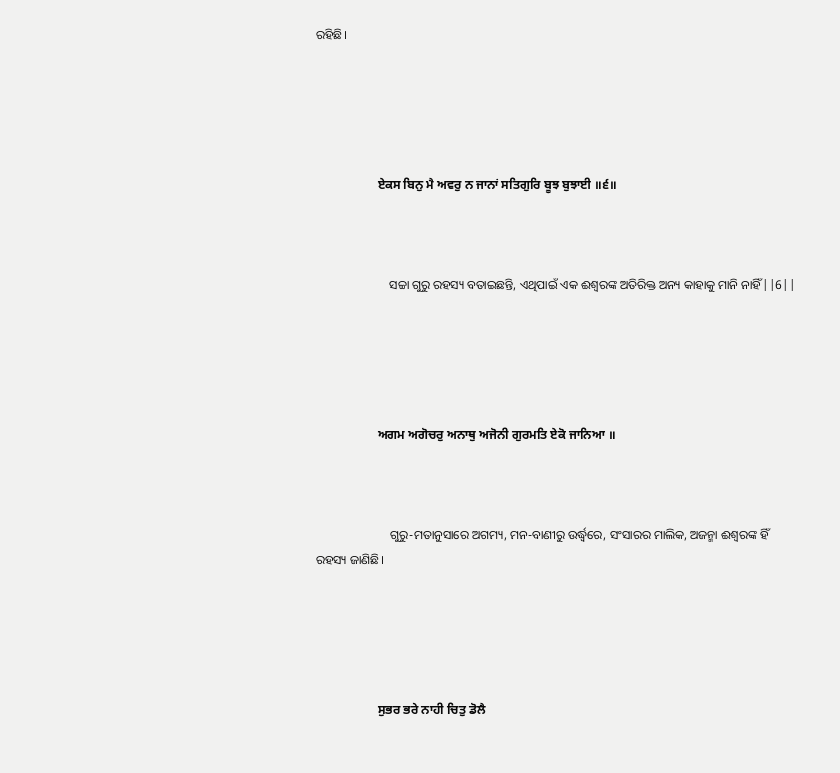ରହିଛି।





                    ਏਕਸ ਬਿਨੁ ਮੈ ਅਵਰੁ ਨ ਜਾਨਾਂ ਸਤਿਗੁਰਿ ਬੂਝ ਬੁਝਾਈ ॥੬॥



                        ସଚ୍ଚା ଗୁରୁ ରହସ୍ୟ ବତାଇଛନ୍ତି, ଏଥିପାଇଁ ଏକ ଈଶ୍ଵରଙ୍କ ଅତିରିକ୍ତ ଅନ୍ୟ କାହାକୁ ମାନି ନାହିଁ||6||





                    ਅਗਮ ਅਗੋਚਰੁ ਅਨਾਥੁ ਅਜੋਨੀ ਗੁਰਮਤਿ ਏਕੋ ਜਾਨਿਆ ॥



                        ଗୁରୁ-ମତାନୁସାରେ ଅଗମ୍ୟ, ମନ-ବାଣୀରୁ ଉର୍ଦ୍ଧ୍ଵରେ, ସଂସାରର ମାଲିକ, ଅଜନ୍ମା ଈଶ୍ଵରଙ୍କ ହିଁ ରହସ୍ୟ ଜାଣିଛି।





                    ਸੁਭਰ ਭਰੇ ਨਾਹੀ ਚਿਤੁ ਡੋਲੈ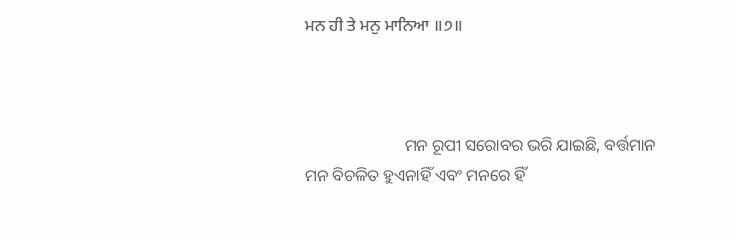ਮਨ ਹੀ ਤੇ ਮਨੁ ਮਾਨਿਆ ॥੭॥



                        ମନ ରୂପୀ ସରୋବର ଭରି ଯାଇଛି, ବର୍ତ୍ତମାନ ମନ ବିଚଳିତ ହୁଏନାହିଁ ଏବଂ ମନରେ ହିଁ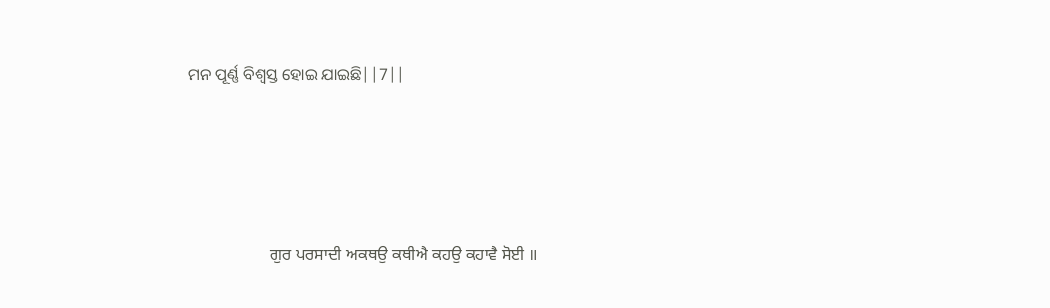ମନ ପୂର୍ଣ୍ଣ ବିଶ୍ଵସ୍ତ ହୋଇ ଯାଇଛି||7||





                    ਗੁਰ ਪਰਸਾਦੀ ਅਕਥਉ ਕਥੀਐ ਕਹਉ ਕਹਾਵੈ ਸੋਈ ॥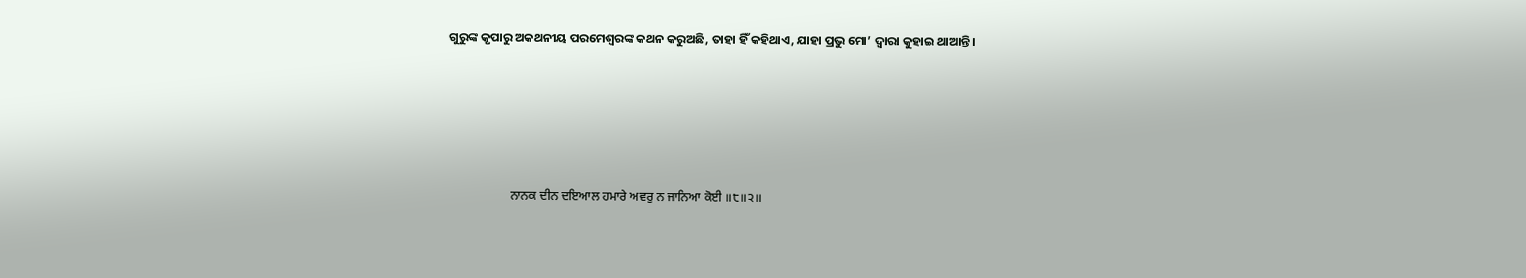ଗୁରୁଙ୍କ କୃପାରୁ ଅକଥନୀୟ ପରମେଶ୍ଵରଙ୍କ କଥନ କରୁଅଛି, ତାହା ହିଁ କହିଥାଏ, ଯାହା ପ୍ରଭୁ ମୋ’ ଦ୍ଵାରା କୁହାଇ ଥାଆନ୍ତି।





                    ਨਾਨਕ ਦੀਨ ਦਇਆਲ ਹਮਾਰੇ ਅਵਰੁ ਨ ਜਾਨਿਆ ਕੋਈ ॥੮॥੨॥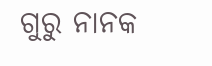ଗୁରୁ ନାନକ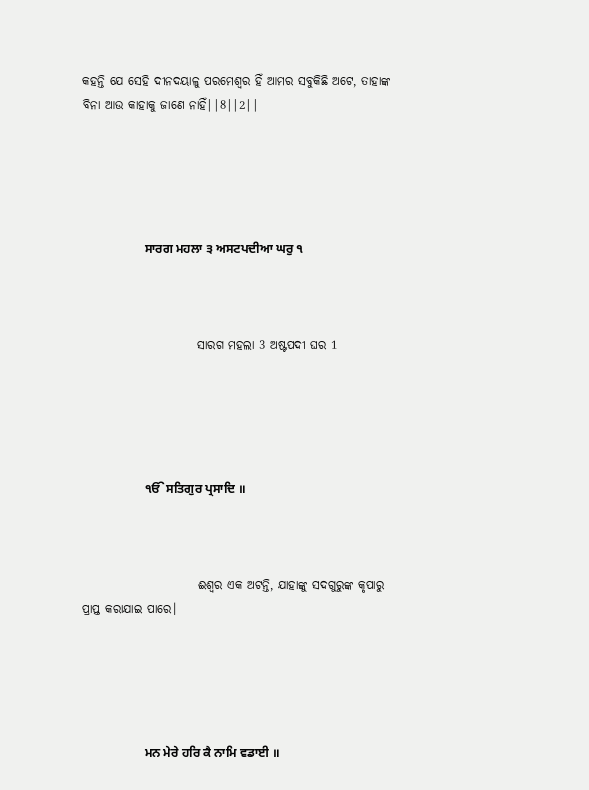କହନ୍ତି ଯେ ସେହି ଦୀନଦୟାଳୁ ପରମେଶ୍ଵର ହିଁ ଆମର ସବୁକିଛି ଅଟେ, ତାହାଙ୍କ ବିନା ଆଉ କାହାକୁ ଜାଣେ ନାହିଁ||8||2||





                    ਸਾਰਗ ਮਹਲਾ ੩ ਅਸਟਪਦੀਆ ਘਰੁ ੧



                        ସାରଗ ମହଲା 3 ଅଷ୍ଟପଦୀ ଘର 1





                    ੴ ਸਤਿਗੁਰ ਪ੍ਰਸਾਦਿ ॥



                        ଈଶ୍ଵର ଏକ ଅଟନ୍ତି, ଯାହାଙ୍କୁ ସଦଗୁରୁଙ୍କ କୃପାରୁ ପ୍ରାପ୍ତ କରାଯାଇ ପାରେ।





                    ਮਨ ਮੇਰੇ ਹਰਿ ਕੈ ਨਾਮਿ ਵਡਾਈ ॥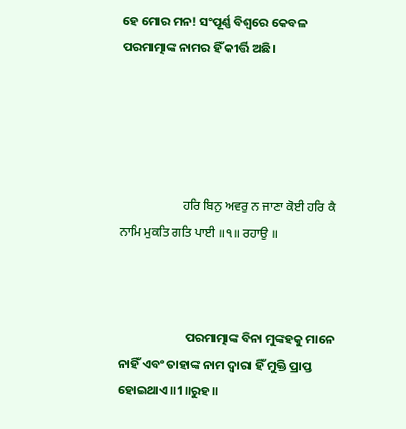ହେ ମୋର ମନ! ସଂପୂର୍ଣ୍ଣ ବିଶ୍ଵରେ କେବଳ ପରମାତ୍ମାଙ୍କ ନାମର ହିଁ କୀର୍ତ୍ତି ଅଛି।





                    ਹਰਿ ਬਿਨੁ ਅਵਰੁ ਨ ਜਾਣਾ ਕੋਈ ਹਰਿ ਕੈ ਨਾਮਿ ਮੁਕਤਿ ਗਤਿ ਪਾਈ ॥੧॥ ਰਹਾਉ ॥



                        ପରମାତ୍ମାଙ୍କ ବିନା ମୁଙ୍କହକୁ ମାନେ ନାହିଁ ଏବଂ ତାହାଙ୍କ ନାମ ଦ୍ଵାରା ହିଁ ମୁକ୍ତି ପ୍ରାପ୍ତ ହୋଇଥାଏ॥1॥ରୁହ॥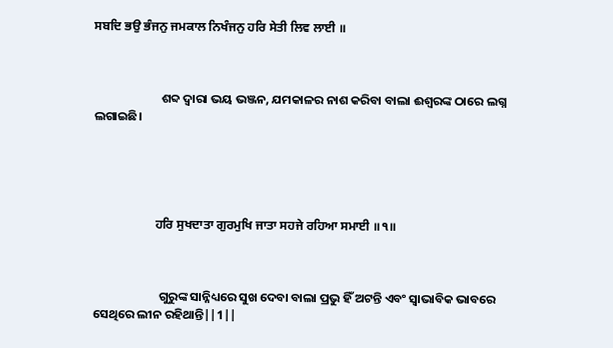ਸਬਦਿ ਭਉ ਭੰਜਨੁ ਜਮਕਾਲ ਨਿਖੰਜਨੁ ਹਰਿ ਸੇਤੀ ਲਿਵ ਲਾਈ ॥



                        ଶବ୍ଦ ଦ୍ଵାରା ଭୟ ଭଞ୍ଜନ, ଯମକାଳର ନାଶ କରିବା ବାଲା ଈଶ୍ଵରଙ୍କ ଠାରେ ଲଗ୍ନ ଲଗାଇଛି।





                    ਹਰਿ ਸੁਖਦਾਤਾ ਗੁਰਮੁਖਿ ਜਾਤਾ ਸਹਜੇ ਰਹਿਆ ਸਮਾਈ ॥੧॥



                        ଗୁରୁଙ୍କ ସାନ୍ନିଧ୍ୟରେ ସୁଖ ଦେବା ବାଲା ପ୍ରଭୁ ହିଁ ଅଟନ୍ତି ଏବଂ ସ୍ଵାଭାବିକ ଭାବରେ ସେଥିରେ ଲୀନ ରହିଥାନ୍ତି||1||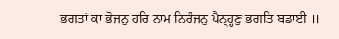ਭਗਤਾਂ ਕਾ ਭੋਜਨੁ ਹਰਿ ਨਾਮ ਨਿਰੰਜਨੁ ਪੈਨ੍ਹ੍ਹਣੁ ਭਗਤਿ ਬਡਾਈ ॥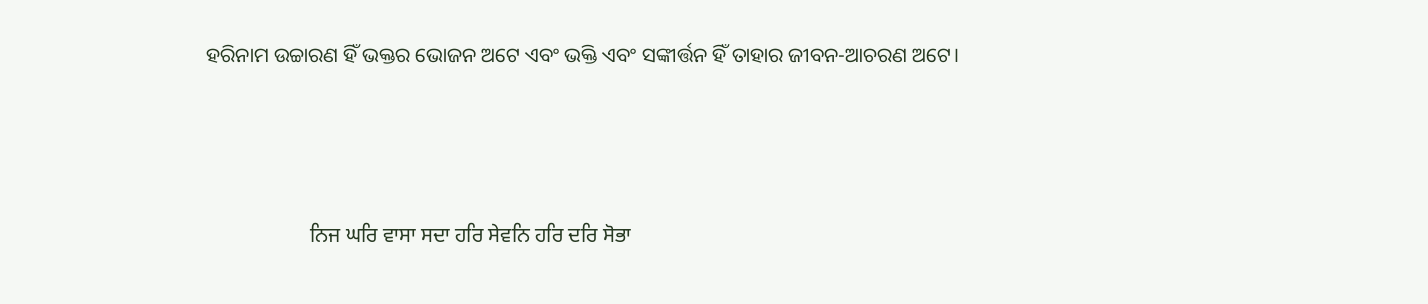ହରିନାମ ଉଚ୍ଚାରଣ ହିଁ ଭକ୍ତର ଭୋଜନ ଅଟେ ଏବଂ ଭକ୍ତି ଏବଂ ସଙ୍କୀର୍ତ୍ତନ ହିଁ ତାହାର ଜୀବନ-ଆଚରଣ ଅଟେ।





                    ਨਿਜ ਘਰਿ ਵਾਸਾ ਸਦਾ ਹਰਿ ਸੇਵਨਿ ਹਰਿ ਦਰਿ ਸੋਭਾ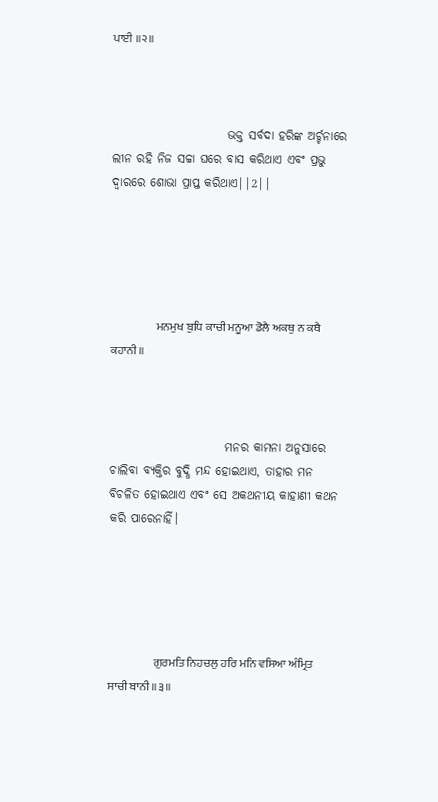ਪਾਈ ॥੨॥



                        ଭକ୍ତ ସର୍ବଦା ହରିଙ୍କ ଅର୍ଚ୍ଚନାରେ ଲୀନ ରହି ନିଜ ସଚ୍ଚା ଘରେ ବାସ କରିଥାଏ ଏବଂ ପ୍ରଭୁ ଦ୍ଵାରରେ ଶୋଭା ପ୍ରାପ୍ତ କରିଥାଏ||2||





                    ਮਨਮੁਖ ਬੁਧਿ ਕਾਚੀ ਮਨੂਆ ਡੋਲੈ ਅਕਥੁ ਨ ਕਥੈ ਕਹਾਨੀ ॥



                        ମନର କାମନା ଅନୁସାରେ ଚାଲିବା ବ୍ୟକ୍ତିର ବୁଦ୍ଧି ମନ୍ଦ ହୋଇଥାଏ, ତାହାର ମନ ବିଚଳିତ ହୋଇଥାଏ ଏବଂ ସେ ଅକଥନୀୟ କାହାଣୀ କଥନ କରି ପାରେନାହିଁ।





                    ਗੁਰਮਤਿ ਨਿਹਚਲੁ ਹਰਿ ਮਨਿ ਵਸਿਆ ਅੰਮ੍ਰਿਤ ਸਾਚੀ ਬਾਨੀ ॥੩॥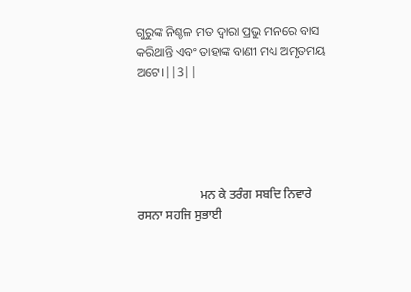ଗୁରୁଙ୍କ ନିଶ୍ଚଳ ମତ ଦ୍ଵାରା ପ୍ରଭୁ ମନରେ ବାସ କରିଥାନ୍ତି ଏବଂ ତାହାଙ୍କ ବାଣୀ ମଧ୍ୟ ଅମୃତମୟ ଅଟେ।||3||





                    ਮਨ ਕੇ ਤਰੰਗ ਸਬਦਿ ਨਿਵਾਰੇ ਰਸਨਾ ਸਹਜਿ ਸੁਭਾਈ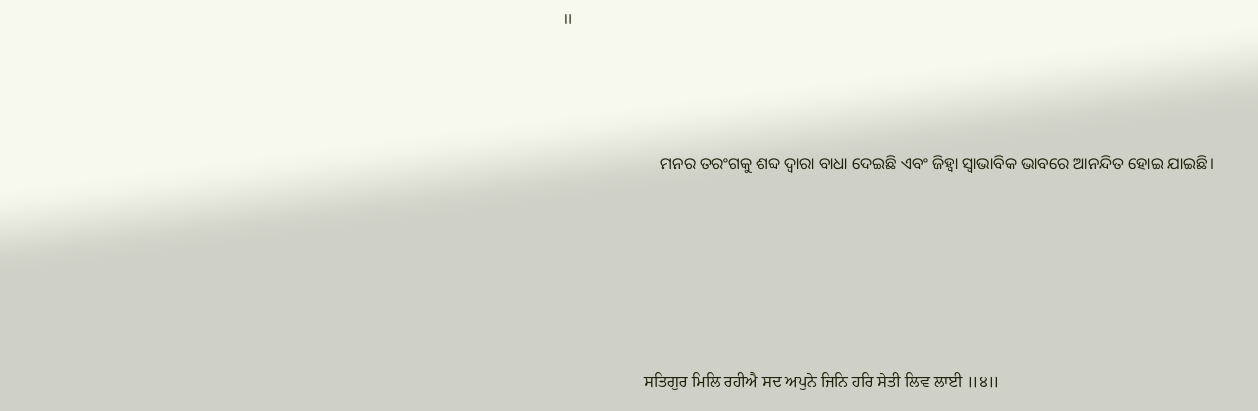॥



                        ମନର ତରଂଗକୁ ଶବ୍ଦ ଦ୍ଵାରା ବାଧା ଦେଇଛି ଏବଂ ଜିହ୍ଵା ସ୍ଵାଭାବିକ ଭାବରେ ଆନନ୍ଦିତ ହୋଇ ଯାଇଛି।





                    ਸਤਿਗੁਰ ਮਿਲਿ ਰਹੀਐ ਸਦ ਅਪੁਨੇ ਜਿਨਿ ਹਰਿ ਸੇਤੀ ਲਿਵ ਲਾਈ ॥੪॥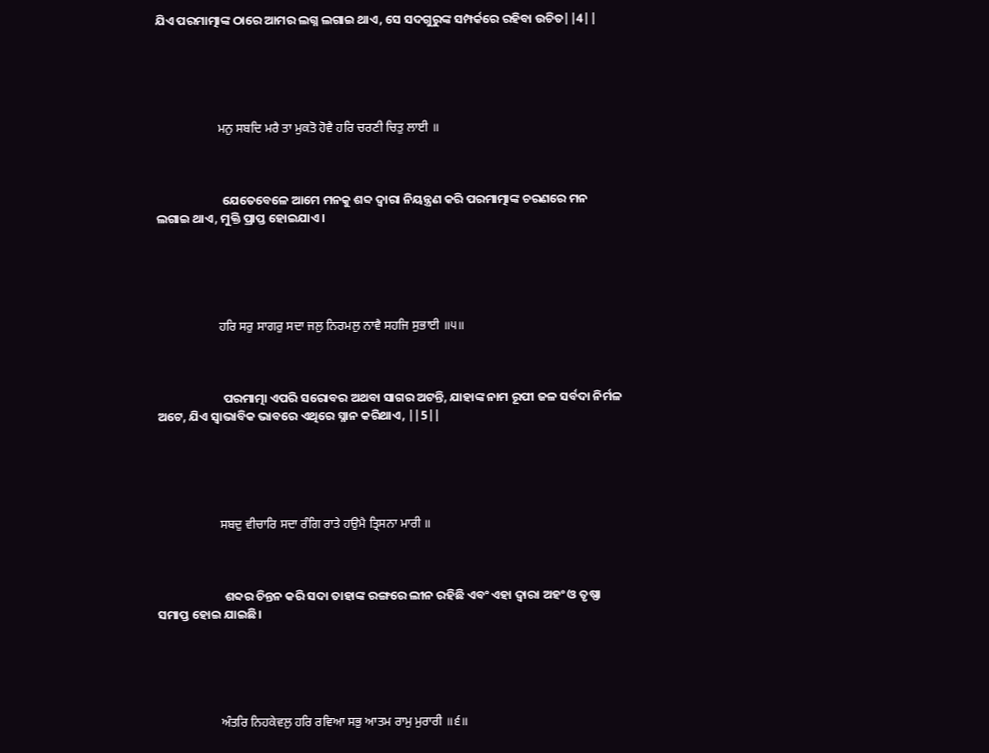ଯିଏ ପରମାତ୍ମାଙ୍କ ଠାରେ ଆମର ଲଗ୍ନ ଲଗାଇ ଥାଏ, ସେ ସଦଗୁରୁଙ୍କ ସମ୍ପର୍କରେ ରହିବା ଉଚିତ||4||





                    ਮਨੁ ਸਬਦਿ ਮਰੈ ਤਾ ਮੁਕਤੋ ਹੋਵੈ ਹਰਿ ਚਰਣੀ ਚਿਤੁ ਲਾਈ ॥



                        ଯେତେବେଳେ ଆମେ ମନକୁ ଶବ୍ଦ ଦ୍ଵାରା ନିୟନ୍ତ୍ରଣ କରି ପରମାତ୍ମାଙ୍କ ଚରଣରେ ମନ ଲଗାଇ ଥାଏ, ମୁକ୍ତି ପ୍ରାପ୍ତ ହୋଇଯାଏ।





                    ਹਰਿ ਸਰੁ ਸਾਗਰੁ ਸਦਾ ਜਲੁ ਨਿਰਮਲੁ ਨਾਵੈ ਸਹਜਿ ਸੁਭਾਈ ॥੫॥



                        ପରମାତ୍ମା ଏପରି ସରୋବର ଅଥବା ସାଗର ଅଟନ୍ତି, ଯାହାଙ୍କ ନାମ ରୂପୀ ଜଳ ସର୍ବଦା ନିର୍ମଳ ଅଟେ, ଯିଏ ସ୍ଵାଭାବିକ ଭାବରେ ଏଥିରେ ସ୍ନାନ କରିଥାଏ, ||5||





                    ਸਬਦੁ ਵੀਚਾਰਿ ਸਦਾ ਰੰਗਿ ਰਾਤੇ ਹਉਮੈ ਤ੍ਰਿਸਨਾ ਮਾਰੀ ॥



                        ଶବ୍ଦର ଚିନ୍ତନ କରି ସଦା ତାହାଙ୍କ ରଙ୍ଗରେ ଲୀନ ରହିଛି ଏବଂ ଏହା ଦ୍ଵାରା ଅହଂ ଓ ତୃଷ୍ଣା ସମାପ୍ତ ହୋଇ ଯାଇଛି।





                    ਅੰਤਰਿ ਨਿਹਕੇਵਲੁ ਹਰਿ ਰਵਿਆ ਸਭੁ ਆਤਮ ਰਾਮੁ ਮੁਰਾਰੀ ॥੬॥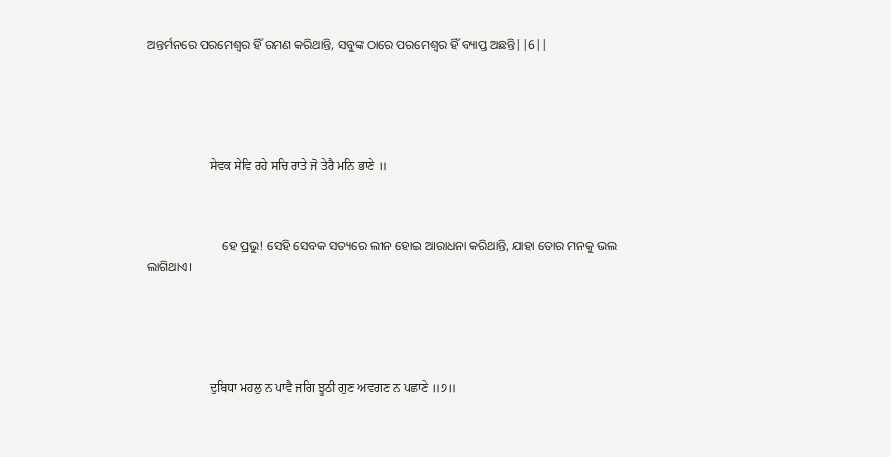ଅନ୍ତର୍ମନରେ ପରମେଶ୍ଵର ହିଁ ରମଣ କରିଥାନ୍ତି, ସବୁଙ୍କ ଠାରେ ପରମେଶ୍ଵର ହିଁ ବ୍ୟାପ୍ତ ଅଛନ୍ତି||6||





                    ਸੇਵਕ ਸੇਵਿ ਰਹੇ ਸਚਿ ਰਾਤੇ ਜੋ ਤੇਰੈ ਮਨਿ ਭਾਣੇ ॥



                        ହେ ପ୍ରଭୁ! ସେହି ସେବକ ସତ୍ୟରେ ଲୀନ ହୋଇ ଆରାଧନା କରିଥାନ୍ତି, ଯାହା ତୋର ମନକୁ ଭଲ ଲାଗିଥାଏ।





                    ਦੁਬਿਧਾ ਮਹਲੁ ਨ ਪਾਵੈ ਜਗਿ ਝੂਠੀ ਗੁਣ ਅਵਗਣ ਨ ਪਛਾਣੇ ॥੭॥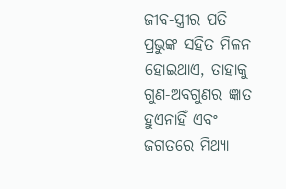ଜୀବ-ସ୍ତ୍ରୀର ପତି ପ୍ରଭୁଙ୍କ ସହିତ ମିଳନ ହୋଇଥାଏ, ତାହାକୁ ଗୁଣ-ଅବଗୁଣର ଜ୍ଞାତ ହୁଏନାହିଁ ଏବଂ ଜଗତରେ ମିଥ୍ୟା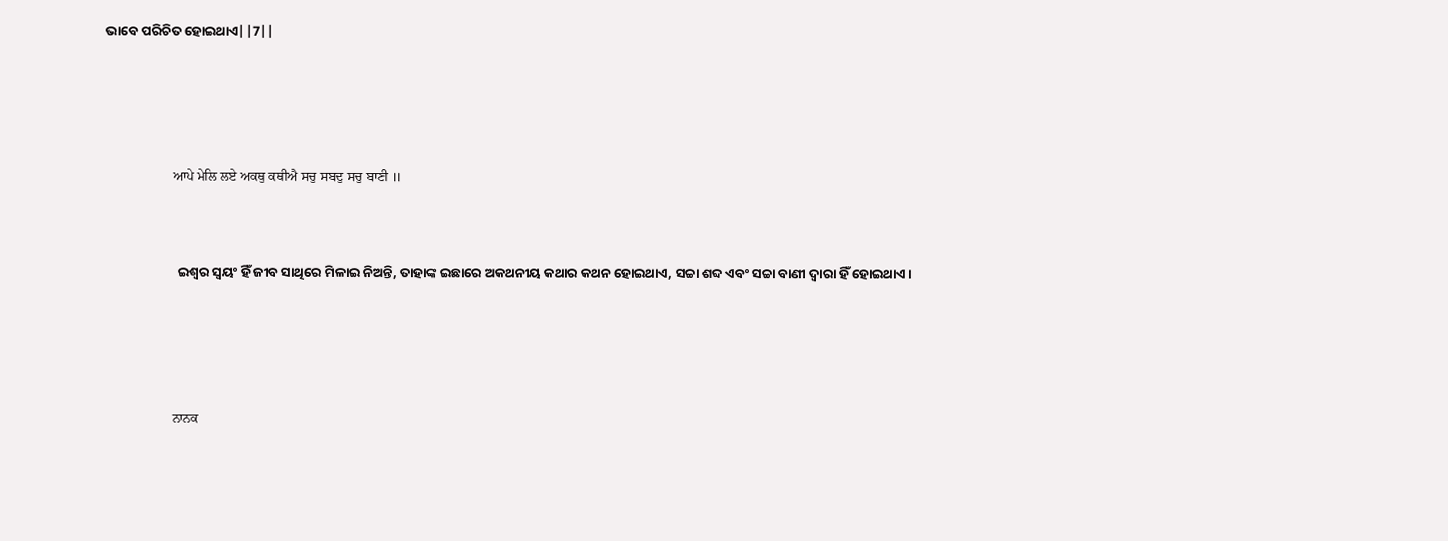ଭାବେ ପରିଚିତ ହୋଇଥାଏ||7||





                    ਆਪੇ ਮੇਲਿ ਲਏ ਅਕਥੁ ਕਥੀਐ ਸਚੁ ਸਬਦੁ ਸਚੁ ਬਾਣੀ ॥



                        ଇଶ୍ଵର ସ୍ଵୟଂ ହିଁ ଜୀବ ସାଥିରେ ମିଳାଇ ନିଅନ୍ତି, ତାହାଙ୍କ ଇଛାରେ ଅକଥନୀୟ କଥାର କଥନ ହୋଇଥାଏ, ସଚ୍ଚା ଶବ୍ଦ ଏବଂ ସଚ୍ଚା ବାଣୀ ଦ୍ଵାରା ହିଁ ହୋଇଥାଏ।





                    ਨਾਨਕ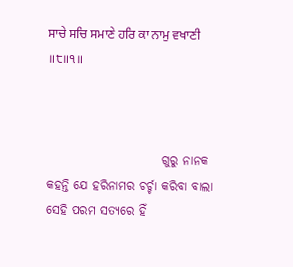ਸਾਚੇ ਸਚਿ ਸਮਾਣੇ ਹਰਿ ਕਾ ਨਾਮੁ ਵਖਾਣੀ ॥੮॥੧॥



                        ଗୁରୁ ନାନକ କହନ୍ତି ଯେ ହରିନାମର ଚର୍ଚ୍ଚା କରିବା ବାଲା ସେହି ପରମ ସତ୍ୟରେ ହିଁ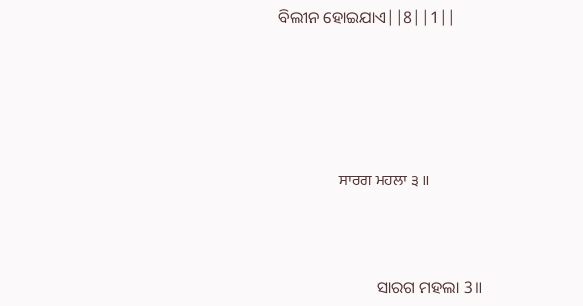ବିଲୀନ ହୋଇଯାଏ||8||1||





                    ਸਾਰਗ ਮਹਲਾ ੩ ॥



                        ସାରଗ ମହଲା 3॥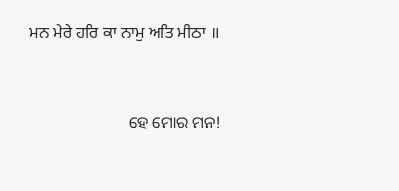ਮਨ ਮੇਰੇ ਹਰਿ ਕਾ ਨਾਮੁ ਅਤਿ ਮੀਠਾ ॥



                        ହେ ମୋର ମନ!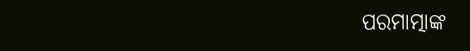ପରମାତ୍ମାଙ୍କ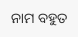ନାମ ବହୁତ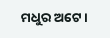ମଧୁର ଅଟେ।